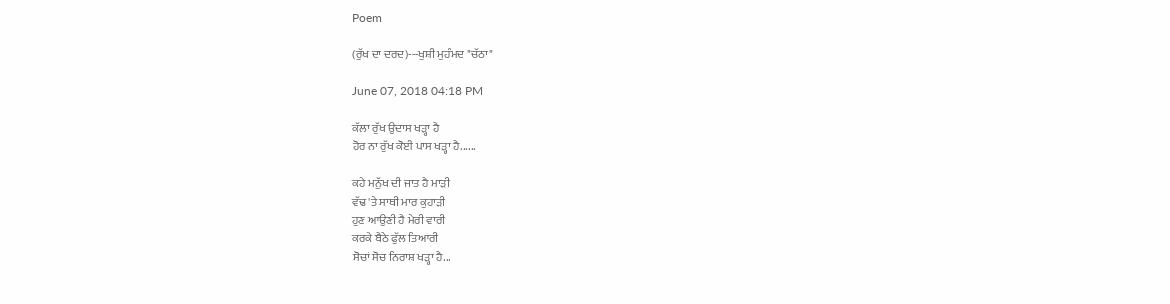Poem

(ਰੁੱਖ ਦਾ ਦਰਦ)---ਖੁਸ਼ੀ ਮੁਹੰਮਦ "ਚੱਠਾ"

June 07, 2018 04:18 PM

ਕੱਲਾ ਰੁੱਖ ਉਦਾਸ ਖੜ੍ਹਾ ਹੈ
ਹੋਰ ਨਾ ਰੁੱਖ ਕੋਈ ਪਾਸ ਖੜ੍ਹਾ ਹੈ......

ਕਹੇ ਮਨੁੱਖ ਦੀ ਜਾਤ ਹੈ ਮਾੜੀ
ਵੱਢ 'ਤੇ ਸਾਥੀ ਮਾਰ ਕੁਹਾੜੀ
ਹੁਣ ਆਉਣੀ ਹੈ ਮੇਰੀ ਵਾਰੀ
ਕਰਕੇ ਬੈਠੇ ਫੁੱਲ ਤਿਆਰੀ
ਸੋਚਾਂ ਸੋਚ ਨਿਰਾਸ਼ ਖੜ੍ਹਾ ਹੈ...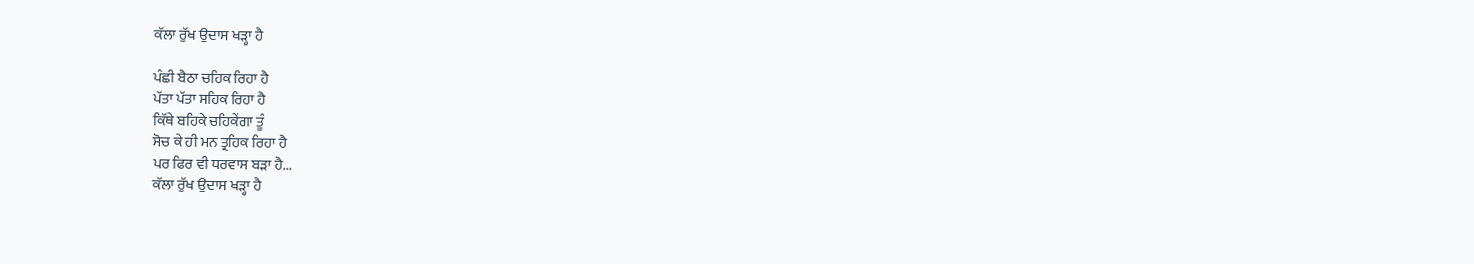ਕੱਲਾ ਰੁੱਖ ਉਦਾਸ ਖੜ੍ਹਾ ਹੈ

ਪੰਛੀ ਬੈਠਾ ਚਹਿਕ ਰਿਹਾ ਹੈ
ਪੱਤਾ ਪੱਤਾ ਸਹਿਕ ਰਿਹਾ ਹੈ
ਕਿੱਥੇ ਬਹਿਕੇ ਚਹਿਕੇਂਗਾ ਤੂੰ
ਸੋਚ ਕੇ ਹੀ ਮਨ ਤ੍ਰਹਿਕ ਰਿਹਾ ਹੈ
ਪਰ ਫਿਰ ਵੀ ਧਰਵਾਸ ਬੜਾ ਹੈ...
ਕੱਲਾ ਰੁੱਖ ਉਦਾਸ ਖੜ੍ਹਾ ਹੈ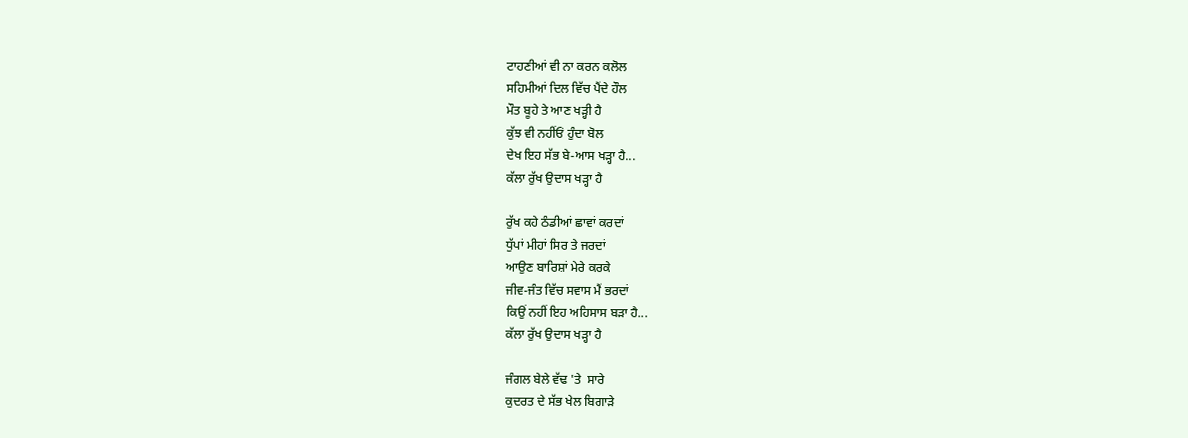ਟਾਹਣੀਆਂ ਵੀ ਨਾ ਕਰਨ ਕਲੋਲ
ਸਹਿਮੀਆਂ ਦਿਲ ਵਿੱਚ ਪੈਂਦੇ ਹੌਲ
ਮੌਤ ਬੂਹੇ ਤੇ ਆਣ ਖੜ੍ਹੀ ਹੈ
ਕੁੱਝ ਵੀ ਨਹੀਂਓਂ ਹੁੰਦਾ ਬੋਲ
ਦੇਖ ਇਹ ਸੱਭ ਬੇ-ਆਸ ਖੜ੍ਹਾ ਹੈ...
ਕੱਲਾ ਰੁੱਖ ਉਦਾਸ ਖੜ੍ਹਾ ਹੈ

ਰੁੱਖ ਕਹੇ ਠੰਡੀਆਂ ਛਾਵਾਂ ਕਰਦਾਂ
ਧੁੱਪਾਂ ਮੀਹਾਂ ਸਿਰ ਤੇ ਜਰਦਾਂ
ਆਉਣ ਬਾਰਿਸ਼ਾਂ ਮੇਰੇ ਕਰਕੇ
ਜੀਵ-ਜੰਤ ਵਿੱਚ ਸਵਾਸ ਮੈਂ ਭਰਦਾਂ
ਕਿਉਂ ਨਹੀਂ ਇਹ ਅਹਿਸਾਸ ਬੜਾ ਹੈ...
ਕੱਲਾ ਰੁੱਖ ਉਦਾਸ ਖੜ੍ਹਾ ਹੈ

ਜੰਗਲ ਬੇਲੇ ਵੱਢ 'ਤੇ  ਸਾਰੇ
ਕੁਦਰਤ ਦੇ ਸੱਭ ਖੇਲ ਬਿਗਾੜੇ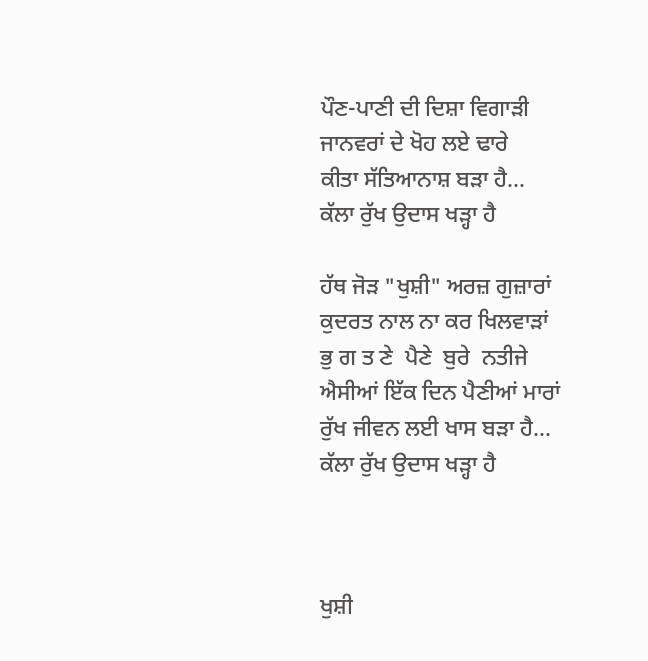ਪੌਣ-ਪਾਣੀ ਦੀ ਦਿਸ਼ਾ ਵਿਗਾੜੀ
ਜਾਨਵਰਾਂ ਦੇ ਖੋਹ ਲਏ ਢਾਰੇ
ਕੀਤਾ ਸੱਤਿਆਨਾਸ਼ ਬੜਾ ਹੈ...
ਕੱਲਾ ਰੁੱਖ ਉਦਾਸ ਖੜ੍ਹਾ ਹੈ

ਹੱਥ ਜੋੜ "ਖੁਸ਼ੀ" ਅਰਜ਼ ਗੁਜ਼ਾਰਾਂ
ਕੁਦਰਤ ਨਾਲ ਨਾ ਕਰ ਖਿਲਵਾੜਾਂ
ਭੁ ਗ ਤ ਣੇ  ਪੈਣੇ  ਬੁਰੇ  ਨਤੀਜੇ
ਐਸੀਆਂ ਇੱਕ ਦਿਨ ਪੈਣੀਆਂ ਮਾਰਾਂ
ਰੁੱਖ ਜੀਵਨ ਲਈ ਖਾਸ ਬੜਾ ਹੈ...
ਕੱਲਾ ਰੁੱਖ ਉਦਾਸ ਖੜ੍ਹਾ ਹੈ



ਖੁਸ਼ੀ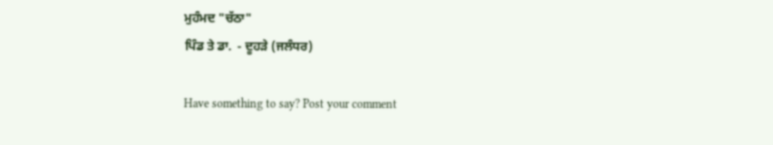ਮੁਹੰਮਦ "ਚੱਠਾ"
ਪਿੰਡ ਤੇ ਡਾ.  - ਦੂਹੜੇ (ਜਲੰਧਰ)

Have something to say? Post your comment